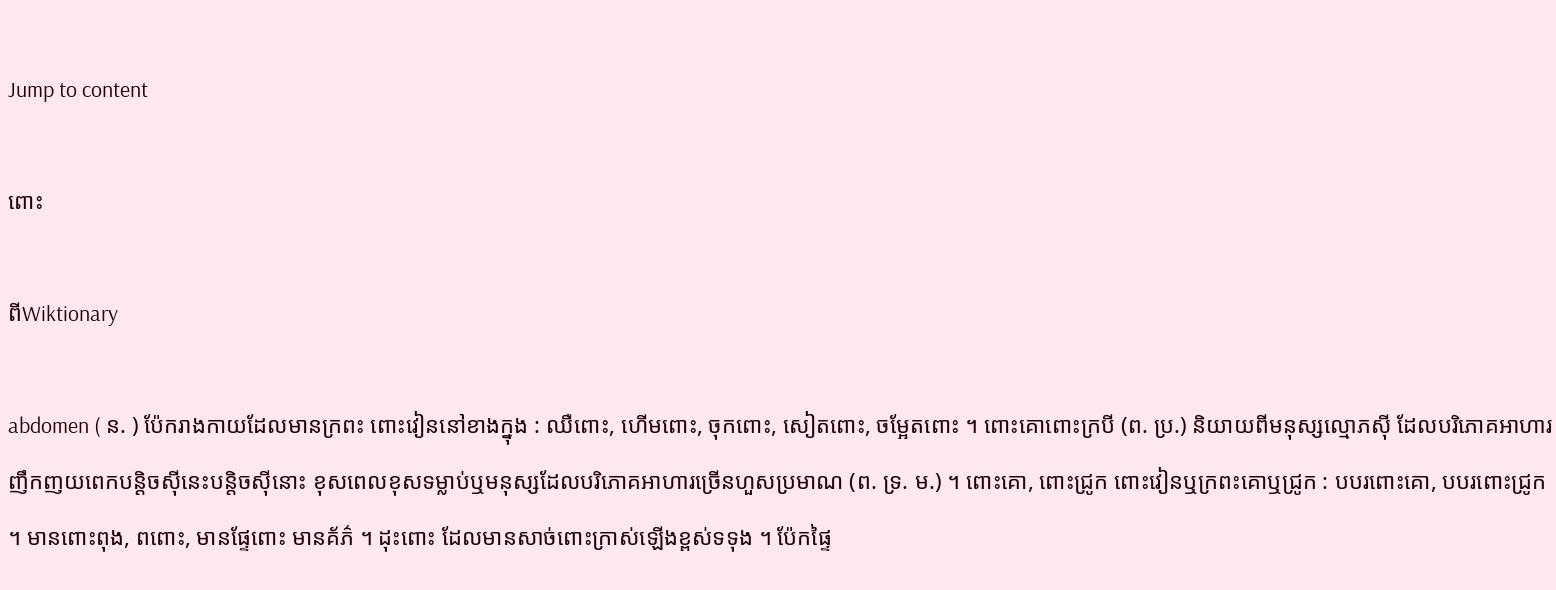Jump to content

ពោះ

ពីWiktionary

abdomen ( ន. ) ប៉ែករាងកាយដែលមានក្រពះ ពោះវៀននៅខាងក្នុង : ឈឺពោះ, ហើមពោះ, ចុកពោះ, សៀតពោះ, ចម្អែតពោះ ។ ពោះគោពោះក្របី (ព. ប្រ.) និយាយពីមនុស្សល្មោភស៊ី ដែលបរិភោគអាហារញឹកញយពេកបន្តិចស៊ីនេះបន្តិចស៊ីនោះ ខុសពេលខុសទម្លាប់ឬមនុស្សដែលបរិភោគអាហារច្រើនហួសប្រមាណ (ព. ទ្រ. ម.) ។ ពោះគោ, ពោះជ្រូក ពោះវៀនឬក្រពះគោឬជ្រូក : បបរពោះគោ, បបរពោះជ្រូក ។ មានពោះពុង, ពពោះ, មានផ្ទែពោះ មានគ័ភ៌ ។ ដុះពោះ ដែលមានសាច់ពោះក្រាស់ឡើងខ្ពស់ទទុង ។ ប៉ែកផ្ទៃ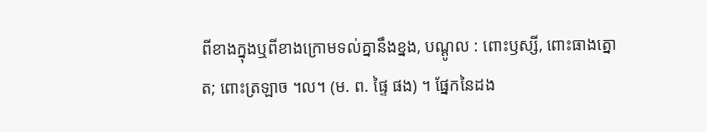ពីខាងក្នុងឬពីខាងក្រោមទល់គ្នានឹងខ្នង, បណ្ដូល : ពោះឫស្សី, ពោះធាងត្នោត; ពោះត្រឡាច ។ល។ (ម. ព. ផ្ទៃ ផង) ។ ផ្នែកនៃដង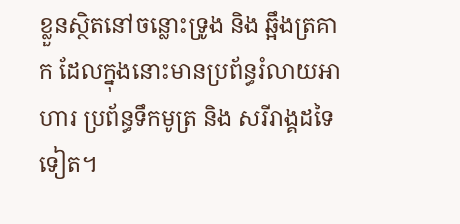ខ្លួនស្ថិតនៅចន្លោះទ្រូង និង ឆ្អឹងត្រគាក ដែលក្នុងនោះមានប្រព័ន្ធរំលាយអាហារ ប្រព័ន្ធទឹកមូត្រ និង សរីរាង្គដទៃទៀត។